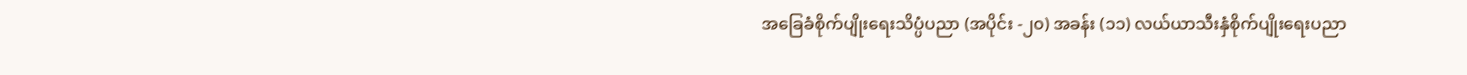အခြေခံစိုက်ပျိုးရေးသိပ္ပံပညာ (အပိုင်း -၂၀) အခန်း (၁၁) လယ်ယာသီးနှံစိုက်ပျိုးရေးပညာ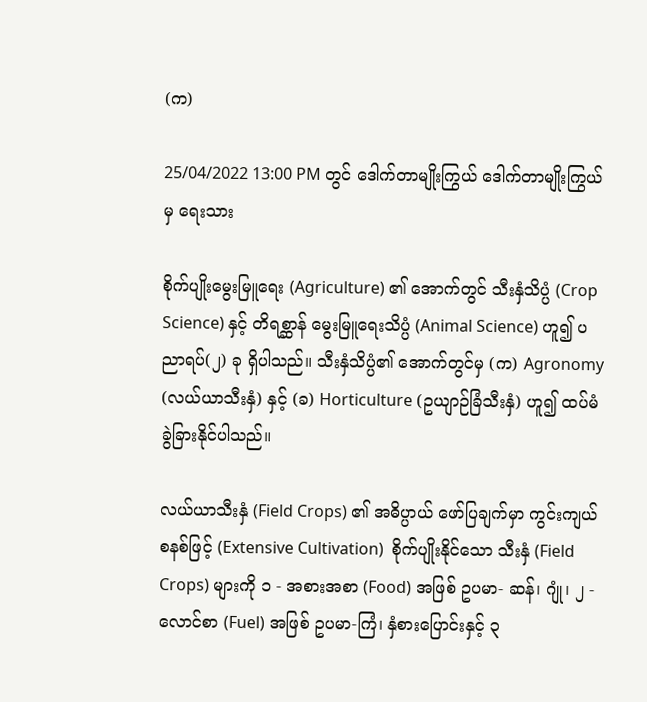(က)

25/04/2022 13:00 PM တွင် ဒေါက်တာမျိုးကြွယ် ဒေါက်တာမျိုးကြွယ် မှ ရေးသား

စိုက်ပျိုးမွေးမြူရေး (Agriculture) ၏ အောက်တွင် သီးနှံသိပ္ပံ (Crop Science) နှင့် တိရစ္ဆာန် မွေးမြူရေးသိပ္ပံ (Animal Science) ဟူ၍ ပညာရပ်(၂) ခု ရှိပါသည်။ သီးနှံသိပ္ပံ၏ အောက်တွင်မှ (က) Agronomy (လယ်ယာသီးနှံ) နှင့် (ခ) Horticulture (ဥယျာဉ်ခြံသီးနှံ) ဟူ၍ ထပ်မံခွဲခြားနိုင်ပါသည်။

လယ်ယာသီးနှံ (Field Crops) ၏ အဓိပ္ပာယ် ဖော်ပြချက်မှာ ကွင်းကျယ်စနစ်ဖြင့် (Extensive Cultivation)  စိုက်ပျိုးနိုင်သော သီးနှံ (Field Crops) များကို ၁ - အစားအစာ (Food) အဖြစ် ဥပမာ- ဆန်၊ ဂျုံ၊ ၂ - လောင်စာ (Fuel) အဖြစ် ဥပမာ-ကြံ၊ နှံစားပြောင်းနှင့် ၃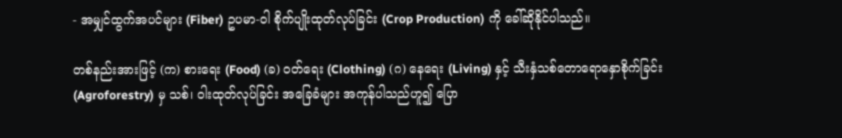- အမျှင်ထွက်အပင်များ (Fiber) ဥပမာ-ဝါ စိုက်ပျိုးထုတ်လုပ်ခြင်း (Crop Production) ကို ခေါ်ဆိုနိုင်ပါသည်။

တစ်နည်းအားဖြင့် (က) စားရေး (Food) (ခ) ဝတ်ရေး (Clothing) (ဂ) နေရေး (Living) နှင့် သီးနှံသစ်တောရောနှောစိုက်ခြင်း (Agroforestry) မှ သစ်၊ ဝါးထုတ်လုပ်ခြင်း အခြေခံများ အကုန်ပါသည်ဟူ၍ ပြော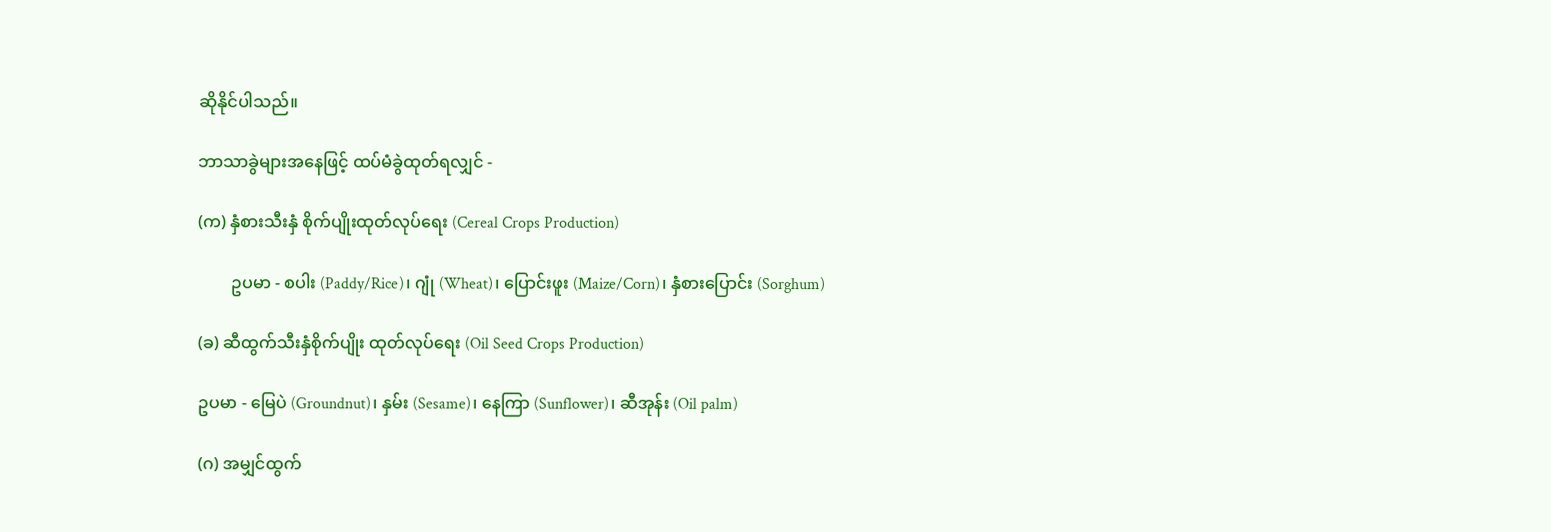ဆိုနိုင်ပါသည်။

ဘာသာခွဲများအနေဖြင့် ထပ်မံခွဲထုတ်ရလျှင် -

(က) နှံစားသီးနှံ စိုက်ပျိုးထုတ်လုပ်ရေး (Cereal Crops Production)

        ဥပမာ - စပါး (Paddy/Rice)၊ ဂျုံ (Wheat)၊ ပြောင်းဖူး (Maize/Corn)၊ နှံစားပြောင်း (Sorghum)

(ခ) ဆီထွက်သီးနှံစိုက်ပျိုး ထုတ်လုပ်ရေး (Oil Seed Crops Production)

ဥပမာ - မြေပဲ (Groundnut)၊ နှမ်း (Sesame)၊ နေကြာ (Sunflower)၊ ဆီအုန်း (Oil palm)

(ဂ) အမျှင်ထွက်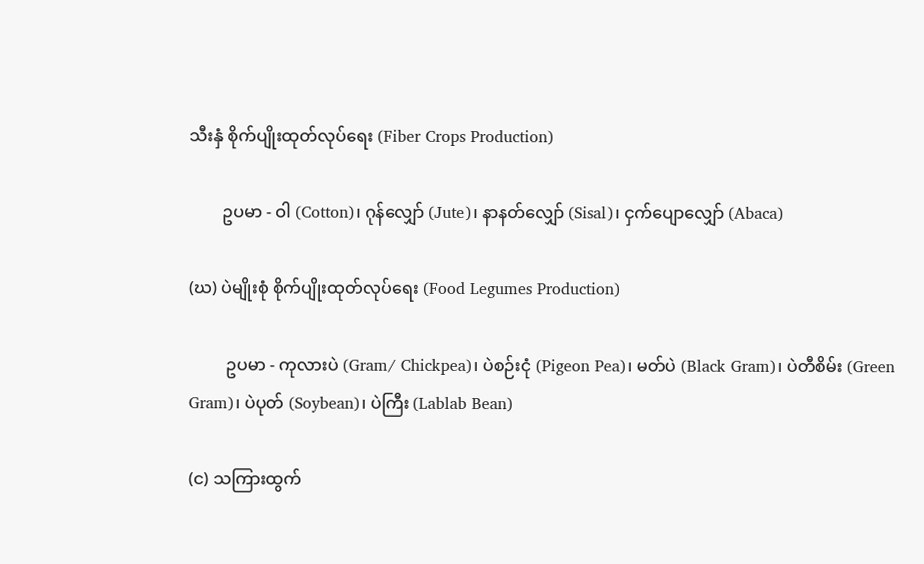သီးနှံ စိုက်ပျိုးထုတ်လုပ်ရေး (Fiber Crops Production)

        ဥပမာ - ဝါ (Cotton)၊ ဂုန်လျှော် (Jute)၊ နာနတ်လျှော် (Sisal)၊ ငှက်ပျောလျှော် (Abaca)

(ဃ) ပဲမျိုးစုံ စိုက်ပျိုးထုတ်လုပ်ရေး (Food Legumes Production)

         ဥပမာ - ကုလားပဲ (Gram/ Chickpea)၊ ပဲစဉ်းငုံ (Pigeon Pea)၊ မတ်ပဲ (Black Gram)၊ ပဲတီစိမ်း (Green Gram)၊ ပဲပုတ် (Soybean)၊ ပဲကြီး (Lablab Bean)

(င) သကြားထွက်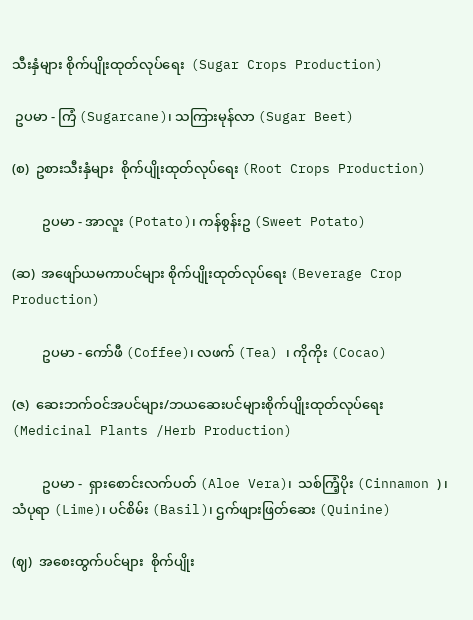သီးနှံများ စိုက်ပျိုးထုတ်လုပ်ရေး  (Sugar Crops Production)

 ဥပမာ - ကြံ (Sugarcane)၊ သကြားမုန်လာ (Sugar Beet)

(စ)  ဥစားသီးနှံများ  စိုက်ပျိုးထုတ်လုပ်ရေး (Root Crops Production)

         ဥပမာ - အာလူး (Potato)၊ ကန်စွန်းဥ (Sweet Potato)

(ဆ)  အဖျော်ယမကာပင်များ စိုက်ပျိုးထုတ်လုပ်ရေး (Beverage Crop Production)

         ဥပမာ - ကော်ဖီ (Coffee)၊ လဖက် (Tea) ၊ ကိုကိုး (Cocao)

(ဇ)  ဆေးဘက်ဝင်အပင်များ/ဘယဆေးပင်များစိုက်ပျိုးထုတ်လုပ်ရေး (Medicinal Plants /Herb Production)

         ဥပမာ -  ရှားစောင်းလက်ပတ် (Aloe Vera)၊  သစ်ကြံ့ပိုး (Cinnamon )၊ သံပုရာ (Lime)၊ ပင်စိမ်း (Basil)၊ ဌက်ဖျားဖြတ်ဆေး (Quinine)

(ဈ)  အစေးထွက်ပင်များ  စိုက်ပျိုး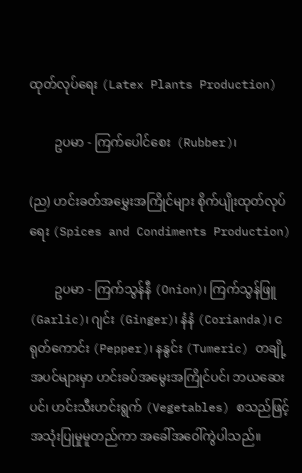ထုတ်လုပ်ရေး (Latex Plants Production)

        ဥပမာ - ကြက်ပေါင်စေး  (Rubber)၊

(ည) ဟင်းခတ်အမွှေးအကြိုင်များ စိုက်ပျိုးထုတ်လုပ်ရေး (Spices and Condiments Production)

        ဥပမာ - ကြက်သွန်နီ (Onion)၊ ကြက်သွန်ဖြူ (Garlic)၊ ဂျင်း (Ginger)၊ နံနံ (Corianda)၊ ငရုတ်ကောင်း (Pepper)၊ နနွင်း (Tumeric) တချို့အပင်များမှာ ဟင်းခပ်အမွေးအကြိုင်ပင်၊ ဘယဆေးပင်၊ ဟင်းသီးဟင်းရွက် (Vegetables) စသည်ဖြင့်အသုံးပြုမှုမူတည်ကာ အခေါ်အဝေါ်ကွဲပါသည်။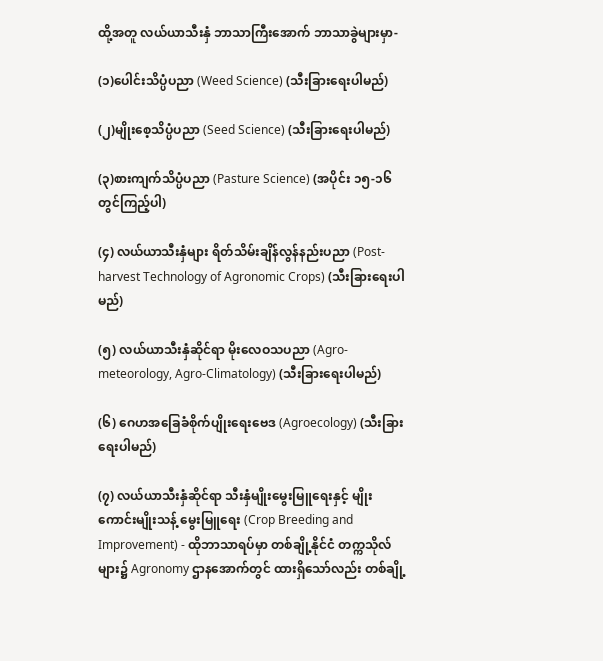ထို့အတူ လယ်ယာသီးနှံ ဘာသာကြီးအောက် ဘာသာခွဲများမှာ-

(၁)ပေါင်းသိပ္ပံပညာ (Weed Science) (သီးခြားရေးပါမည်)

(၂)မျိုးစေ့သိပ္ပံပညာ (Seed Science) (သီးခြားရေးပါမည်)

(၃)စားကျက်သိပ္ပံပညာ (Pasture Science) (အပိုင်း ၁၅-၁၆ တွင်ကြည့်ပါ)

(၄) လယ်ယာသီးနှံများ ရိတ်သိမ်းချိန်လွန်နည်းပညာ (Post-harvest Technology of Agronomic Crops) (သီးခြားရေးပါမည်)

(၅) လယ်ယာသီးနှံဆိုင်ရာ မိုးလေဝသပညာ (Agro-meteorology, Agro-Climatology) (သီးခြားရေးပါမည်)

(၆) ဂေဟအခြေခံစိုက်ပျိုးရေးဗေဒ (Agroecology) (သီးခြားရေးပါမည်)

(၇) လယ်ယာသီးနှံဆိုင်ရာ သီးနှံမျိုးမွေးမြူရေးနှင့် မျိုးကောင်းမျိုးသန့် မွေးမြူရေး (Crop Breeding and Improvement) - ထိုဘာသာရပ်မှာ တစ်ချို့နိုင်ငံ တက္ကသိုလ်များ၌ Agronomy ဌာနအောက်တွင် ထားရှိသော်လည်း တစ်ချို့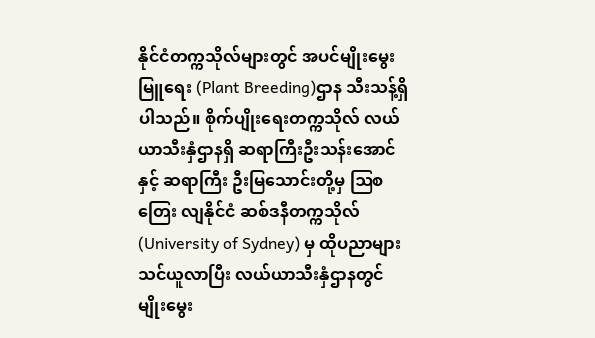နိုင်ငံတက္ကသိုလ်များတွင် အပင်မျိုးမွေးမြူရေး (Plant Breeding)ဌာန သီးသန့်ရှိပါသည်။ စိုက်ပျိုးရေးတက္ကသိုလ် လယ်ယာသီးနှံဌာနရှိ ဆရာကြီးဦးသန်းအောင်နှင့် ဆရာကြီး ဦးမြသောင်းတို့မှ ဩစတြေး လျနိုင်ငံ ဆစ်ဒနီတက္ကသိုလ် (University of Sydney) မှ ထိုပညာများ သင်ယူလာပြီး လယ်ယာသီးနှံဌာနတွင် မျိုးမွေး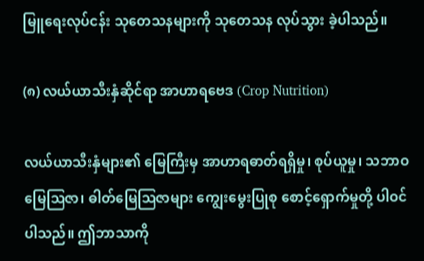မြူရေးလုပ်ငန်း သုတေသနများကို သုတေသန လုပ်သွား ခဲ့ပါသည်။

(၈) လယ်ယာသီးနှံဆိုင်ရာ အာဟာရဗေဒ (Crop Nutrition)

လယ်ယာသီးနှံများ၏ မြေကြီးမှ အာဟာရဓာတ်ရရှိမှု၊ စုပ်ယူမှု၊ သဘာဝမြေဩဇာ၊ ဓါတ်မြေဩဇာများ ကျွေးမွေးပြုစု စောင့်ရှောက်မှုတို့ ပါဝင်ပါသည်။ ဤဘာသာကို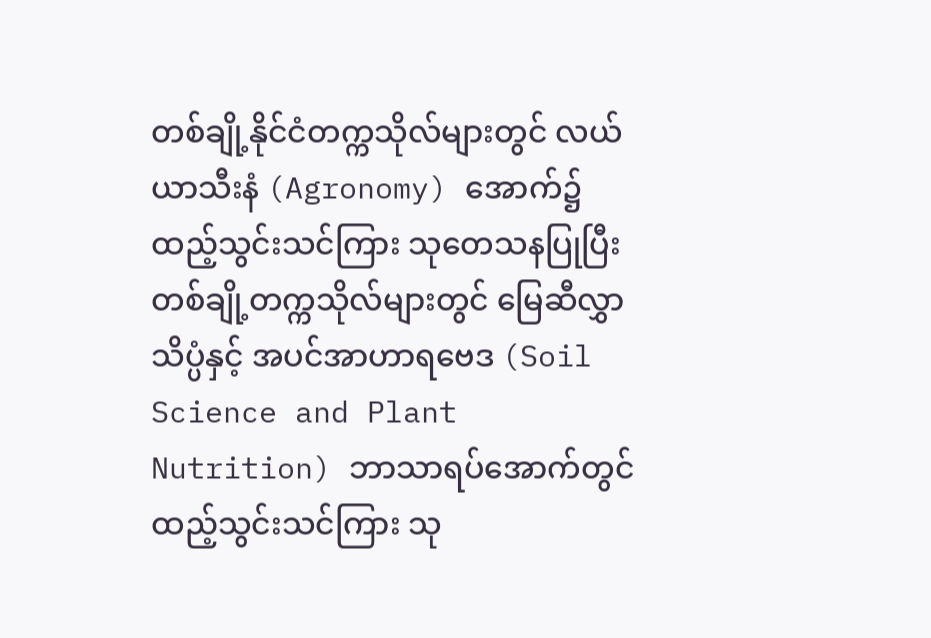တစ်ချို့နိုင်ငံတက္ကသိုလ်များတွင် လယ်ယာသီးနံ (Agronomy) အောက်၌ ထည့်သွင်းသင်ကြား သုတေသနပြုပြီး တစ်ချို့တက္ကသိုလ်များတွင် မြေဆီလွှာသိပ္ပံနှင့် အပင်အာဟာရဗေဒ (Soil Science and Plant Nutrition) ဘာသာရပ်အောက်တွင် ထည့်သွင်းသင်ကြား သု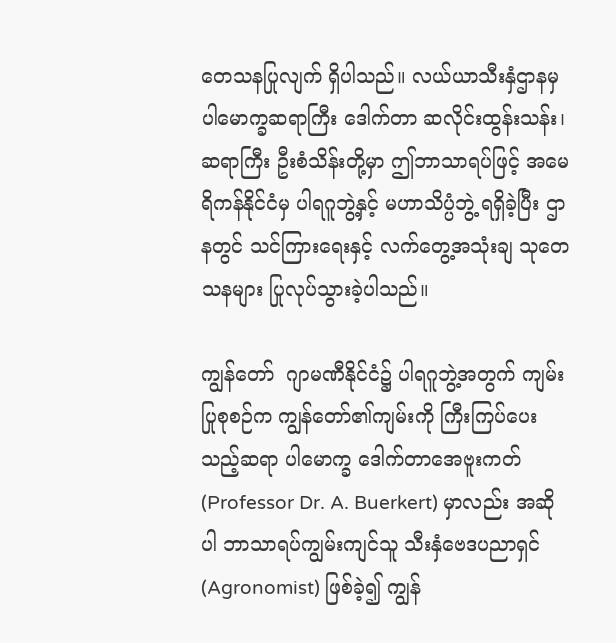တေသနပြုလျက် ရှိပါသည်။ လယ်ယာသီးနှံဌာနမှ ပါမောက္ခဆရာကြီး ဒေါက်တာ ဆလိုင်းထွန်းသန်း၊ ဆရာကြီး ဦးစံသိန်းတို့မှာ ဤဘာသာရပ်ဖြင့် အမေရိကန်နိုင်ငံမှ ပါရဂူဘွဲ့နှင့် မဟာသိပ္ပံဘွဲ့ ရရှိခဲ့ပြီး ဌာနတွင် သင်ကြားရေးနှင့် လက်တွေ့အသုံးချ သုတေသနများ ပြုလုပ်သွားခဲ့ပါသည်။

ကျွန်တော်  ဂျာမဏီနိုင်ငံ၌ ပါရဂူဘွဲ့အတွက် ကျမ်းပြုစုစဉ်က ကျွန်တော်၏ကျမ်းကို ကြီးကြပ်ပေးသည့်ဆရာ ပါမောက္ခ ဒေါက်တာအေဗူးကတ် (Professor Dr. A. Buerkert) မှာလည်း အဆိုပါ ဘာသာရပ်ကျွမ်းကျင်သူ သီးနှံဗေဒပညာရှင် (Agronomist) ဖြစ်ခဲ့၍ ကျွန်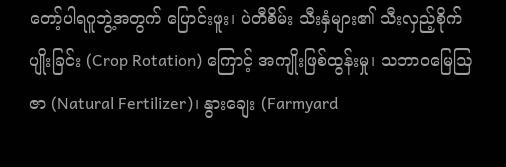တော့်ပါရဂူဘွဲ့အတွက် ပြောင်းဖူး၊ ပဲတီစိမ်း သီးနှံများ၏ သီးလှည့်စိုက်ပျိုးခြင်း (Crop Rotation) ကြောင့် အကျိုးဖြစ်ထွန်းမှု၊ သဘာဝမြေဩဇာ (Natural Fertilizer)၊ နွားချေး (Farmyard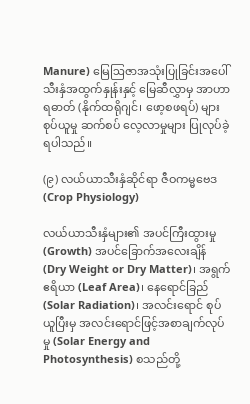Manure) မြေဩဇာအသုံးပြုခြင်းအပေါ် သီးနှံအထွက်နှုန်းနှင့် မြေဆီလွှာမှ အာဟာရဓာတ် (နိုက်ထရိုဂျင်၊ ဖော့စဖရပ်) များစုပ်ယူမှု ဆက်စပ် လေ့လာမှုများ ပြုလုပ်ခဲ့ရပါသည်။

(၉) လယ်ယာသီးနှံဆိုင်ရာ ဇီဝကမ္မဗေဒ (Crop Physiology)

လယ်ယာသီးနှံများ၏ အပင်ကြီးထွားမှု (Growth) အပင်ခြောက်အလေးချိန် (Dry Weight or Dry Matter)၊ အရွက်ဧရိယာ (Leaf Area)၊ နေရောင်ခြည် (Solar Radiation)၊ အလင်းရောင် စုပ်ယူပြီးမှ အလင်းရောင်ဖြင့်အစာချက်လုပ်မှု (Solar Energy and Photosynthesis) စသည်တို့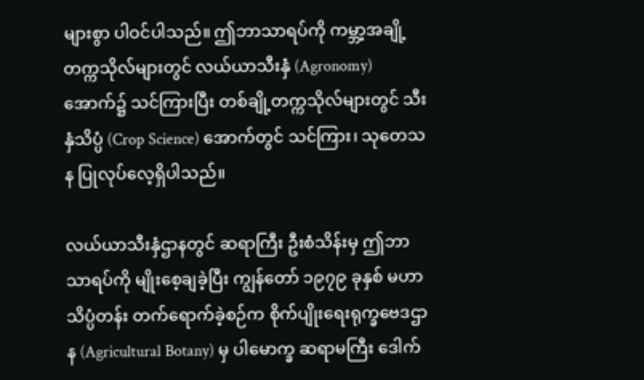များစွာ ပါဝင်ပါသည်။ ဤဘာသာရပ်ကို ကမ္ဘာ့အချို့တက္ကသိုလ်များတွင် လယ်ယာသီးနှံ (Agronomy) အောက်၌ သင်ကြားပြီး တစ်ချို့တက္ကသိုလ်များတွင် သီးနှံသိပ္ပံ (Crop Science) အောက်တွင် သင်ကြား၊ သုတေသန ပြုလုပ်လေ့ရှိပါသည်။

လယ်ယာသီးနှံဌာနတွင် ဆရာကြီး ဦးစံသိန်းမှ ဤဘာသာရပ်ကို မျိုးစေ့ချခဲ့ပြီး ကျွန်တော် ၁၉၇၉ ခုနှစ် မဟာသိပ္ပံတန်း တက်ရောက်ခဲ့စဉ်က စိုက်ပျိုးရေးရုက္ခဗေဒဌာန (Agricultural Botany) မှ ပါမောက္ခ ဆရာမကြီး ဒေါက်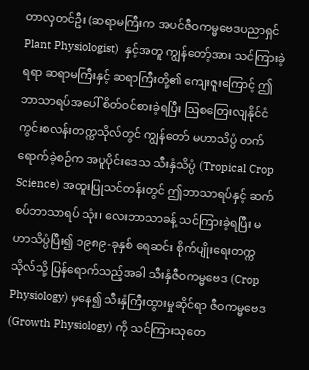တာလှတင်ဦး (ဆရာမကြီးက အပင်ဇီဝကမ္မဗေဒပညာရှင် Plant Physiologist)  နှင့်အတူ ကျွန်တော့်အား သင်ကြားခဲ့ရရာ ဆရာမကြီးနှင့် ဆရာကြီးတို့၏ ကျေးဇူးကြောင့် ဤဘာသာရပ်အပေါ် စိတ်ဝင်စားခဲ့ရပြီး ဩစတြေးလျနိုင်ငံ ကွင်းစလန်းတက္ကသိုလ်တွင် ကျွန်တော် မဟာသိပ္ပံ တက်ရောက်ခဲ့စဉ်က အပူပိုင်းဒေသ သီးနှံသိပ္ပံ (Tropical Crop Science) အထူးပြုသင်တန်းတွင် ဤဘာသာရပ်နှင့် ဆက်စပ်ဘာသာရပ် သုံး၊ လေးဘာသာခန့် သင်ကြားခဲ့ရပြီး မဟာသိပ္ပံပြီး၍ ၁၉၈၉-ခုနှစ် ရေဆင်း စိုက်ပျိုးရေးတက္ကသိုလ်သို့ ပြန်ရောက်သည့်အခါ သီးနှံဇီဝကမ္မဗေဒ (Crop Physiology) မှနေ၍ သီးနှံကြီးထွားမှုဆိုင်ရာ ဇီဝကမ္မဗေဒ (Growth Physiology) ကို သင်ကြားသုတေ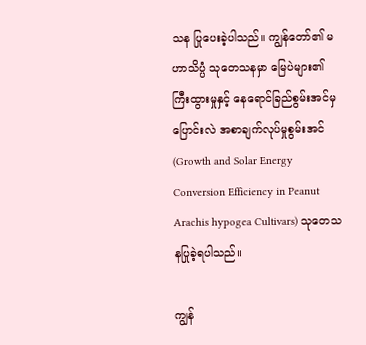သန ပြုပေးခဲ့ပါသည်။ ကျွန်တော်၏ မဟာသိပ္ပံ သုတေသနမှာ မြေပဲများ၏ ကြီးထွားမှုနှင့် နေရောင်ခြည်စွမ်းအင်မှ ပြောင်းလဲ အစာချက်လုပ်မှုစွမ်းအင် (Growth and Solar Energy Conversion Efficiency in Peanut Arachis hypogea Cultivars) သုတေသနပြုခဲ့ရပါသည်။

ကျွန်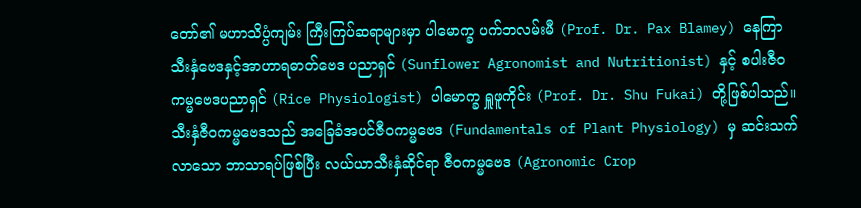တော်၏ မဟာသိပ္ပံကျမ်း ကြီးကြပ်ဆရာများမှာ ပါမောက္ခ ပက်ဘလမ်းမီ (Prof. Dr. Pax Blamey) နေကြာသီးနှံဗေဒနှင့်အာဟာရဓာတ်ဗေဒ ပညာရှင် (Sunflower Agronomist and Nutritionist) နှင့် စပါးဇီဝကမ္မဗေဒပညာရှင် (Rice Physiologist) ပါမောက္ခ ရှူဖူကိုင်း (Prof. Dr. Shu Fukai) တို့ဖြစ်ပါသည်။ သီးနှံဇီဝကမ္မဗေဒသည် အခြေခံအပင်ဇီဝကမ္မဗေဒ (Fundamentals of Plant Physiology) မှ ဆင်းသက်လာသော ဘာသာရပ်ဖြစ်ပြီး လယ်ယာသီးနှံဆိုင်ရာ ဇီဝကမ္မဗေဒ (Agronomic Crop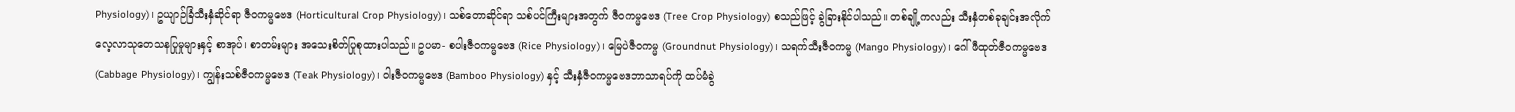Physiology)၊ ဥယျာဉ်ခြံသီးနှံဆိုင်ရာ ဇီဝကမ္မဗေဒ (Horticultural Crop Physiology)၊ သစ်တောဆိုင်ရာ သစ်ပင်ကြီးများအတွက် ဇီဝကမ္မဗေဒ (Tree Crop Physiology) စသည်ဖြင့် ခွဲခြားနိုင်ပါသည်။ တစ်ချို့ကလည်း သီးနှံတစ်ခုချင်းအလိုက် လေ့လာသုတေသနပြုမှုများနှင့် စာအုပ်၊ စာတမ်းများ အသေးစိတ်ပြုစုထားပါသည်။ ဥပမာ- စပါးဇီဝကမ္မဗေဒ (Rice Physiology)၊ မြေပဲဇီဝကမ္မ (Groundnut Physiology)၊ သရက်သီးဇီဝကမ္မ (Mango Physiology)၊ ဂေါ်ဖီထုတ်ဇီဝကမ္မဗေဒ (Cabbage Physiology)၊ ကျွန်းသစ်ဇီဝကမ္မဗေဒ (Teak Physiology)၊ ဝါးဇီဝကမ္မဗေဒ (Bamboo Physiology) နှင့် သီးနှံဇီဝကမ္မဗေဒဘာသာရပ်ကို ထပ်မံခွဲ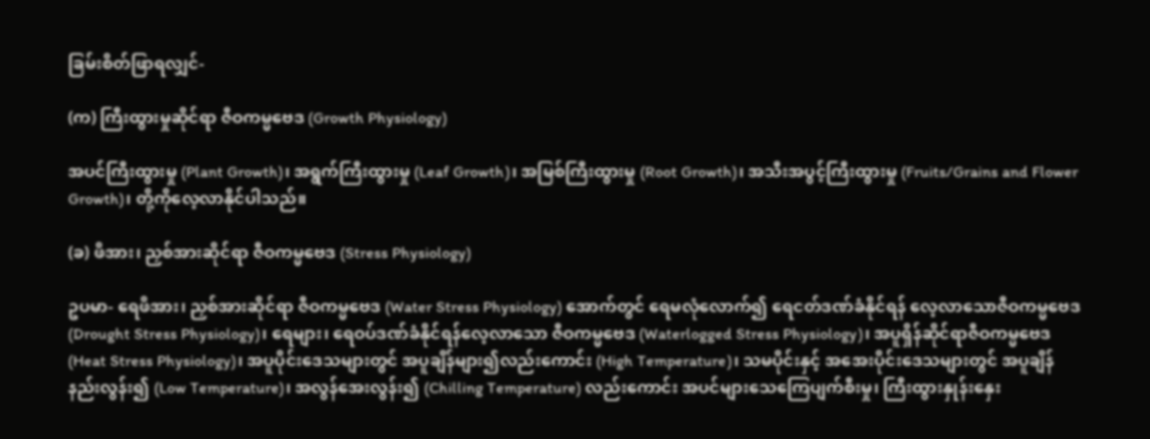ခြမ်းစိတ်ဖြာရလျှင်-

(က) ကြီးထွားမှုဆိုင်ရာ ဇီဝကမ္မဗေဒ (Growth Physiology)

အပင်ကြီးထွားမှု (Plant Growth)၊ အရွက်ကြီးထွားမှု (Leaf Growth)၊ အမြစ်ကြီးထွားမှု (Root Growth)၊ အသီးအပွင့်ကြီးထွားမှု (Fruits/Grains and Flower Growth)၊ တို့ကိုလေ့လာနိုင်ပါသည်။

(ခ) ဖိအား၊ ညှစ်အားဆိုင်ရာ ဇီဝကမ္မဗေဒ (Stress Physiology)

ဥပမာ- ရေဖိအား၊ ညှစ်အားဆိုင်ရာ ဇီဝကမ္မဗေဒ (Water Stress Physiology) အောက်တွင် ရေမလုံလောက်၍ ရေငတ်ဒဏ်ခံနိုင်ရန် လေ့လာသောဇီဝကမ္မဗေဒ (Drought Stress Physiology)၊ ရေများ၊ ရေဝပ်ဒဏ်ခံနိုင်ရန်လေ့လာသော ဇီဝကမ္မဗေဒ (Waterlogged Stress Physiology)၊ အပူရှိန်ဆိုင်ရာဇီဝကမ္မဗေဒ (Heat Stress Physiology)၊ အပူပိုင်းဒေသများတွင် အပူချိန်များ၍လည်းကောင်း (High Temperature)၊ သမပိုင်းနှင့် အအေးပိုင်းဒေသများတွင် အပူချိန်နည်းလွန်း၍ (Low Temperature)၊ အလွန်အေးလွန်း၍ (Chilling Temperature) လည်းကောင်း အပင်များသေကြေပျက်စီးမှု၊ ကြီးထွားနှုန်းနှေး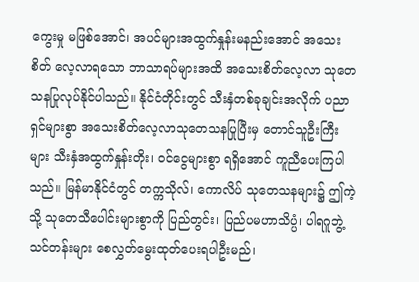ကွေးမှု မဖြစ်အောင်၊ အပင်များအထွက်နှုန်းမနည်းအောင် အသေးစိတ် လေ့လာရသော ဘာသာရပ်များအထိ အသေးစိတ်လေ့လာ သုတေသနပြုလုပ်နိုင်ပါသည်။ နိုင်ငံတိုင်းတွင် သီးနှံတစ်ခုချင်းအလိုက် ပညာရှင်များစွာ အသေးစိတ်လေ့လာသုတေသနပြုပြီးမှ တောင်သူဦးကြီးများ သီးနှံအထွက်နှုန်းတိုး၊ ဝင်ငွေများစွာ ရရှိအောင် ကူညီပေးကြပါသည်။ မြန်မာနိုင်ငံတွင် တက္ကသိုလ်၊ ကောလိပ် သုတေသနများ၌ ဤကဲ့သို့ သုတေသီပေါင်းများစွာကို ပြည်တွင်း၊ ပြည်ပမဟာသိပ္ပံ၊ ပါရဂူဘွဲ့သင်တန်းများ စေလွှတ်မွေးထုတ်ပေးရပါဦးမည်၊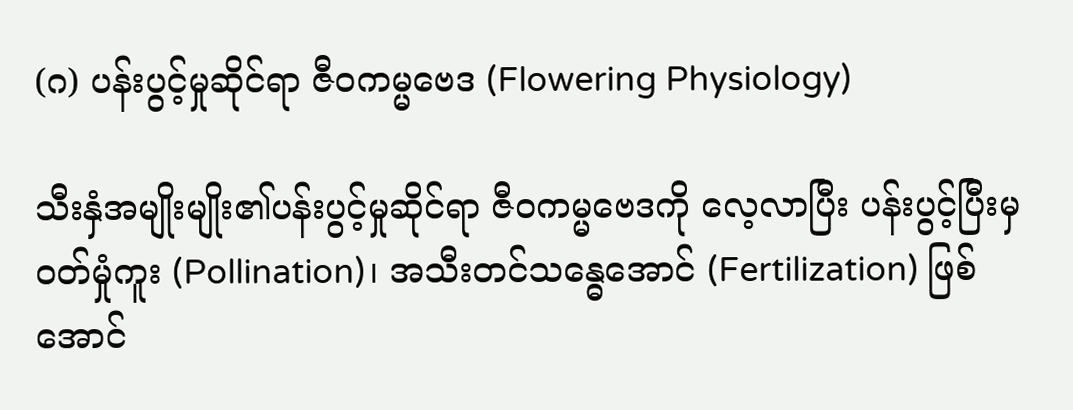(ဂ) ပန်းပွင့်မှုဆိုင်ရာ ဇီဝကမ္မဗေဒ (Flowering Physiology)

သီးနှံအမျိုးမျိုး၏ပန်းပွင့်မှုဆိုင်ရာ ဇီဝကမ္မဗေဒကို လေ့လာပြီး ပန်းပွင့်ပြီးမှ ဝတ်မှုံကူး (Pollination)၊ အသီးတင်သန္ဓေအောင် (Fertilization) ဖြစ်အောင်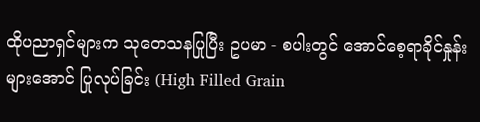ထိုပညာရှင်များက သုတေသနပြုပြီး ဥပမာ - စပါးတွင် အောင်စေ့ရာခိုင်နှုန်းများအောင် ပြုလုပ်ခြင်း (High Filled Grain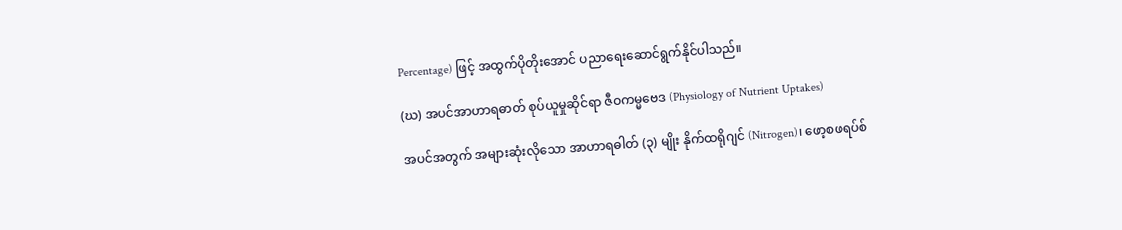Percentage) ဖြင့် အထွက်ပိုတိုးအောင် ပညာရေးဆောင်ရွက်နိုင်ပါသည်။

(ဃ) အပင်အာဟာရဓာတ် စုပ်ယူမှုဆိုင်ရာ ဇီဝကမ္မဗေဒ (Physiology of Nutrient Uptakes)

အပင်အတွက် အများဆုံးလိုသော အာဟာရဓါတ် (၃) မျိုး နိုက်ထရိုဂျင် (Nitrogen)၊ ဖော့စဖရပ်စ်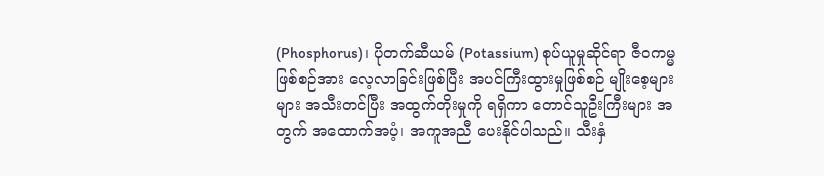(Phosphorus)၊ ပိုတက်ဆီယမ် (Potassium) စုပ်ယူမှုဆိုင်ရာ ဇီဝကမ္မဖြစ်စဉ်အား လေ့လာခြင်းဖြစ်ပြီး အပင်ကြီးထွားမှုဖြစ်စဉ် မျိုးစေ့များများ အသီးတင်ပြီး အထွက်တိုးမှုကို ရရှိကာ တောင်သူဦးကြီးများ အတွက် အထောက်အပံ့၊ အကူအညီ ပေးနိုင်ပါသည်။ သီးနှံ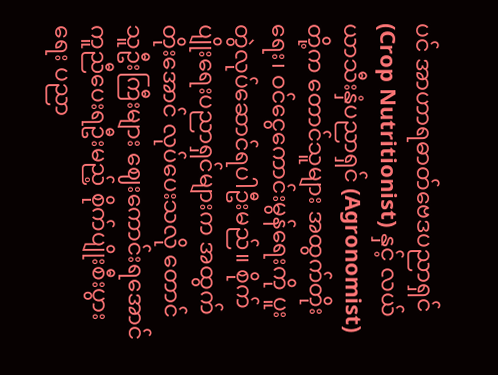ပင် အာဟာရဓာတ်ဗေဒပညာရှင် (Crop Nutritionist) နှင့် လယ်ယာသီးနှံပညာရှင် (Agronomist) တို့က တောင်သူများ အထွက်တိုးရေး၊ ဝင်ငွေကောင်းမွန်ရေးကို ပူးတွဲလုပ်ဆောင်ရပါဦးမည်။ စိုက်ပျိုးရေးပညာရှင်များက အထွက်တိုးအောင် လုပ်ပေးသလို တောင်သူဦးကြီးများ ဈေးကောင်းရအောင် ကူညီပေးရဦးမည့် စိုက်ပျိုးစီးပွားရေး ပညာ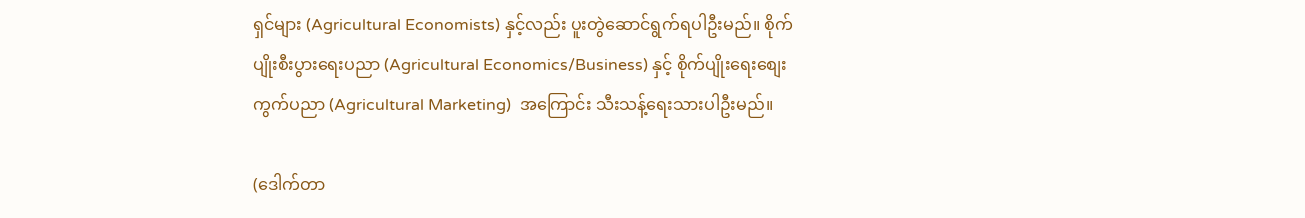ရှင်များ (Agricultural Economists) နှင့်လည်း ပူးတွဲဆောင်ရွက်ရပါဦးမည်။ စိုက်ပျိုးစီးပွားရေးပညာ (Agricultural Economics/Business) နှင့် စိုက်ပျိုးရေးစျေးကွက်ပညာ (Agricultural Marketing)  အကြောင်း သီးသန့်ရေးသားပါဦးမည်။

(ဒေါက်တာ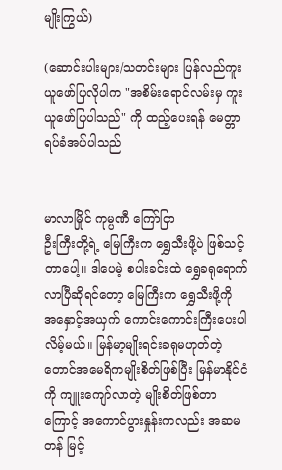မျိုးကြွယ်)

(ဆောင်းပါးများ/သတင်းများ ပြန်လည်ကူးယူဖော်ပြလိုပါက "အစိမ်းရောင်လမ်းမှ ကူးယူဖော်ပြပါသည်" ကို ထည့်ပေးရန် မေတ္တာရပ်ခံအပ်ပါသည်


မာလာမြိုင် ကုမ္ပဏီ ကြော်ငြာ
ဦးကြီးတို့ရဲ့ မြေကြီးက ရွှေသီးဖို့ပဲ ဖြစ်သင့်တာပေါ့။ ဒါပေမဲ့ စပါးခင်းထဲ ရွှေခရုရောက်လာပြီဆိုရင်တော့ မြေကြီးက ရွှေသီးဖို့ကို အနှောင့်အယှက် ကောင်းကောင်းကြီးပေးပါလိမ့်မယ်။ မြန်မာ့မျိုးရင်းခရုမဟုတ်တဲ့ တောင်အမေရိကမျိုးစိတ်ဖြစ်ပြီး မြန်မာနိုင်ငံကို ကျူးကျော်လာတဲ့ မျိုးစိတ်ဖြစ်တာကြောင့် အကောင်ပွားနှုန်းကလည်း အဆမတန် မြင့်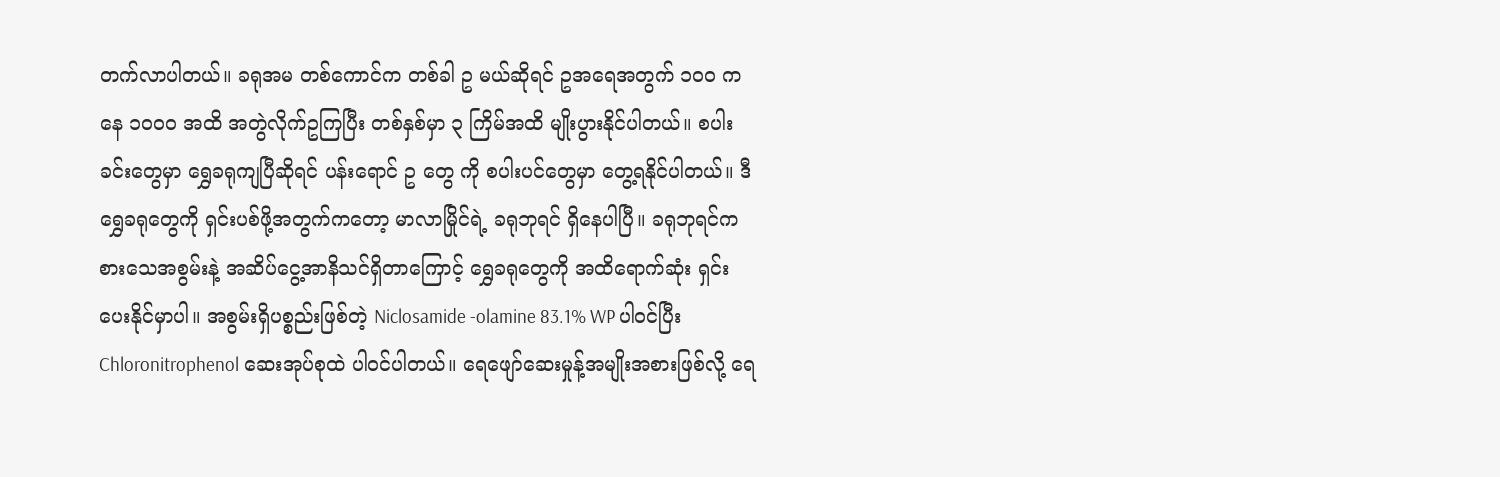တက်လာပါတယ်။ ခရုအမ တစ်ကောင်က တစ်ခါ ဥ မယ်ဆိုရင် ဥအရေအတွက် ၁၀၀ ကနေ ၁၀၀၀ အထိ အတွဲလိုက်ဥကြပြီး တစ်နှစ်မှာ ၃ ကြိမ်အထိ မျိုးပွားနိုင်ပါတယ်။ စပါးခင်းတွေမှာ ရွှေခရုကျပြီဆိုရင် ပန်းရောင် ဥ တွေ ကို စပါးပင်တွေမှာ တွေ့ရနိုင်ပါတယ်။ ဒီရွှေခရုတွေကို ရှင်းပစ်ဖို့အတွက်ကတော့ မာလာမြိုင်ရဲ့ ခရုဘုရင် ရှိနေပါပြီ။ ခရုဘုရင်က စားသေအစွမ်းနဲ့ အဆိပ်ငွေ့အာနိသင်ရှိတာကြောင့် ရွှေခရုတွေကို အထိရောက်ဆုံး ရှင်းပေးနိုင်မှာပါ။ အစွမ်းရှိပစ္စည်းဖြစ်တဲ့ Niclosamide -olamine 83.1% WP ပါဝင်ပြီး Chloronitrophenol ဆေးအုပ်စုထဲ ပါဝင်ပါတယ်။ ရေဖျော်ဆေးမှုန့်အမျိုးအစားဖြစ်လို့ ရေ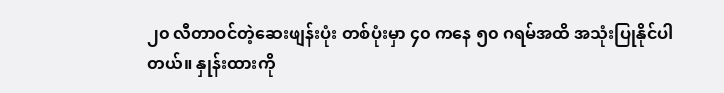၂၀ လီတာဝင်တဲ့ဆေးဖျန်းပုံး တစ်ပုံးမှာ ၄၀ ကနေ ၅၀ ဂရမ်အထိ အသုံးပြုနိုင်ပါတယ်။ နှုန်းထားကို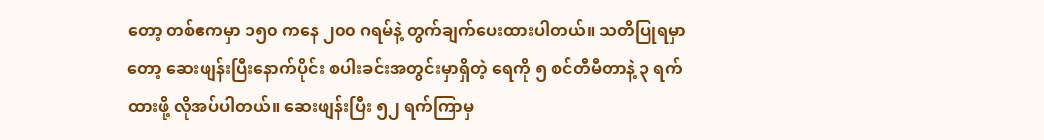တော့ တစ်ဧကမှာ ၁၅၀ ကနေ ၂၀၀ ဂရမ်နဲ့ တွက်ချက်ပေးထားပါတယ်။ သတိပြုရမှာတော့ ဆေးဖျန်းပြီးနောက်ပိုင်း စပါးခင်းအတွင်းမှာရှိတဲ့ ရေကို ၅ စင်တီမီတာနဲ့ ၃ ရက်ထားဖို့ လိုအပ်ပါတယ်။ ဆေးဖျန်းပြီး ၅၂ ရက်ကြာမှ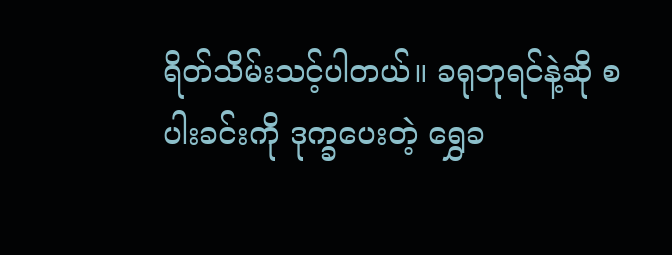ရိတ်သိမ်းသင့်ပါတယ်။ ခရုဘုရင်နဲ့ဆို စပါးခင်းကို ဒုက္ခပေးတဲ့ ရွှေခ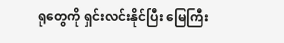ရုတွေကို ရှင်းလင်းနိုင်ပြီး မြေကြီး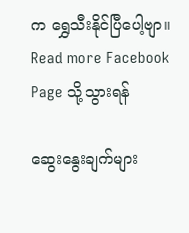က ရွှေသီးနိုင်ပြီပေါ့ဗျာ။
Read more Facebook Page သို့သွားရန်

ဆွေးနွေးချက်များ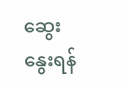ဆွေးနွေးရန်